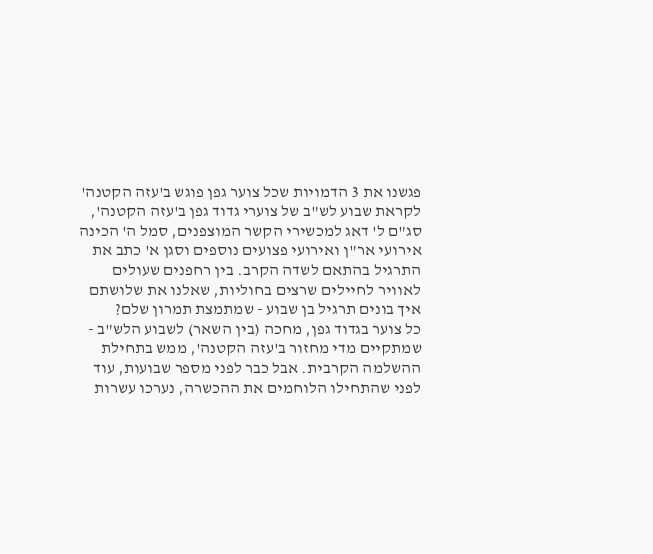פגשנו את 3 הדמויות שכל צוער גפן פוגש ב'עזה הקטנה'
לקראת שבוע לש"ב של צוערי גדוד גפן ב'עזה הקטנה', סג"ם ל' דאג למכשירי הקשר המוצפנים, סמל ה' הכינה אירועי אר"ן ואירועי פצועים נוספים וסגן א' כתב את התרגיל בהתאם לשדה הקרב. בין רחפנים שעולים לאוויר לחיילים שרצים בחוליות, שאלנו את שלושתם איך בונים תרגיל בן שבוע - שמתמצת תמרון שלם?
כל צוער בגדוד גפן, מחכה (בין השאר) לשבוע הלש"ב - שמתקיים מדי מחזור ב'עזה הקטנה', ממש בתחילת ההשלמה הקרבית. אבל כבר לפני מספר שבועות, עוד לפני שהתחילו הלוחמים את ההכשרה, נערכו עשרות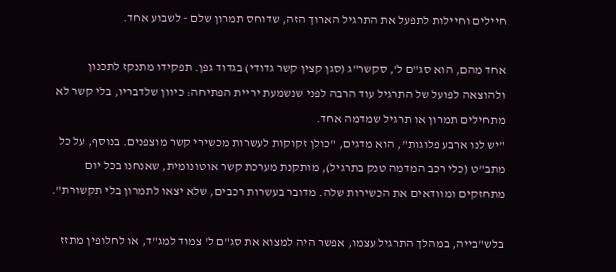חיילים וחיילות לתפעל את התרגיל הארוך הזה, שדוחס תמרון שלם - לשבוע אחד.

אחד מהם, הוא סג"ם ל', סקשר"ג (סגן קצין קשר גדודי) בגדוד גפן. תפקידו מתנקז לתכנון ולהוצאה לפועל של התרגיל עוד הרבה לפני שנשמעת יריית הפתיחה: כיוון שלדבריו, בלי קשר לא מתחילים תמרון או תרגיל שמדמה אחד.
"יש לנו ארבע פלוגות", הוא מדגים, "כולן זקוקות לעשרות מכשירי קשר מוצפנים. בנוסף, על כל מתב"ט (כלי רכב המדמה טנק בתרגיל), מותקנת מערכת קשר אוטונומית, שאנחנו בכל יום מתחזקים ומוודאים את הכשירות שלה. מדובר בעשרות רכבים, שלא יצאו לתמרון בלי תקשורת".

בלש"בייה, במהלך התרגיל עצמו, אפשר היה למצוא את סג"ם ל' צמוד למג"ד, או לחלופין מתזז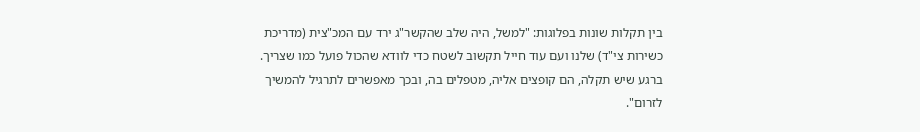בין תקלות שונות בפלוגות: "למשל, היה שלב שהקשר"ג ירד עם המכ"צית (מדריכת כשירות צי"ד) שלנו ועם עוד חייל תקשוב לשטח כדי לוודא שהכול פועל כמו שצריך. ברגע שיש תקלה, הם קופצים אליה, מטפלים בה, ובכך מאפשרים לתרגיל להמשיך לזרום".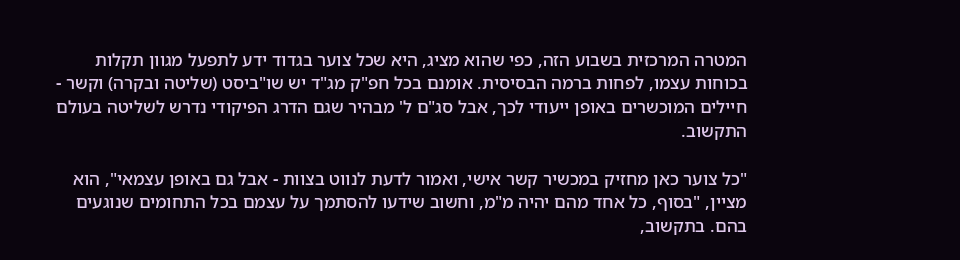המטרה המרכזית בשבוע הזה, כפי שהוא מציג, היא שכל צוער בגדוד ידע לתפעל מגוון תקלות בכוחות עצמו, לפחות ברמה הבסיסית. אומנם בכל חפ"ק מג"ד יש שו"ביסט (שליטה ובקרה) וקשר - חיילים המוכשרים באופן ייעודי לכך, אבל סג"ם ל' מבהיר שגם הדרג הפיקודי נדרש לשליטה בעולם התקשוב.

"כל צוער כאן מחזיק במכשיר קשר אישי, ואמור לדעת לנווט בצוות - אבל גם באופן עצמאי", הוא מציין, "בסוף, כל אחד מהם יהיה מ"מ, וחשוב שידעו להסתמך על עצמם בכל התחומים שנוגעים בהם. בתקשוב,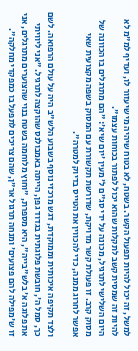למשל, זה יכול להיות תפעול הקשר. בשטח, לא בטוח שיהיה מי שיעזור לו, ועדיף למ"מ לא להיות זה שמסית קשב לתקלות שהוא יכול לפתור בכוחות עצמו".
היום השלישי לתרגיל, מכונה על ידי סג"ם ל' מעין 'יום שיא': "הם מתרגלים בו הכוונה של מסוק קרב. זו פעולת קשר מדויקת, שדורשת תקשורת עם המסוק בשפה מקצועית שאי אפשר לחרוג ממנה, כדי להכווין את הטייס בדיוק למטרה".

ולצד תקיפה איכותית וממוקדת, דגש מרכזי נוסף בשבוע הלש"ב היה על עולם הרפואה. לשם כך, סמל ה', חובשת פלוגתית בגדוד גפן, הייתה באמבולנס שהוקצה לתרגיל. "אני ליוויתי את פלוגה א' בלש"בייה", היא מספרת, "וחוץ מלוחמה בשטח בנוי שהצוערים מתרגלים, אני זו ש'מפילה להם פצועים' ומנחה תרגול אר"ן, שהם צריכים לתפעל בו כמפקדי מחלקה".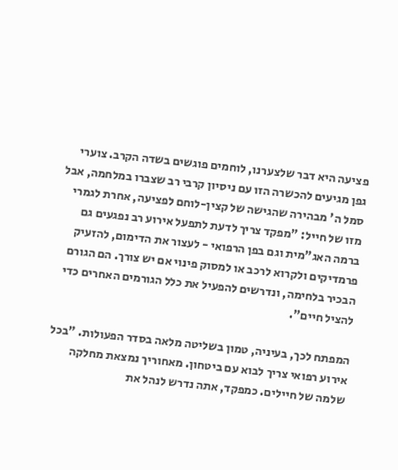פציעה היא דבר שלצערנו, לוחמים פוגשים בשדה הקרב. צוערי גפן מגיעים להכשרה הזו עם ניסיון קרבי רב שצברו במלחמה, אבל סמל ה' מבהירה שהגישה של קצין-לוחם לפציעה, אחרת לגמרי מזו של חייל: "מפקד צריך לדעת לתפעל אירוע רב נפגעים גם ברמה האג"מית וגם בפן הרפואי - לעצור את הדימום, להזעיק פרמדיקים ולקרוא לרכב או למסוק פינוי אם יש צורך. הם הגורם הבכיר בלחימה, ונדרשים להפעיל את כלל הגורמים האחרים כדי להציל חיים".

המפתח לכך, בעיניה, טמון בשליטה מלאה בסדר הפעולות. "בכל אירוע רפואי צריך לבוא עם ביטחון. מאחוריך נמצאת מחלקה שלמה של חיילים. כמפקד, אתה נדרש לנהל את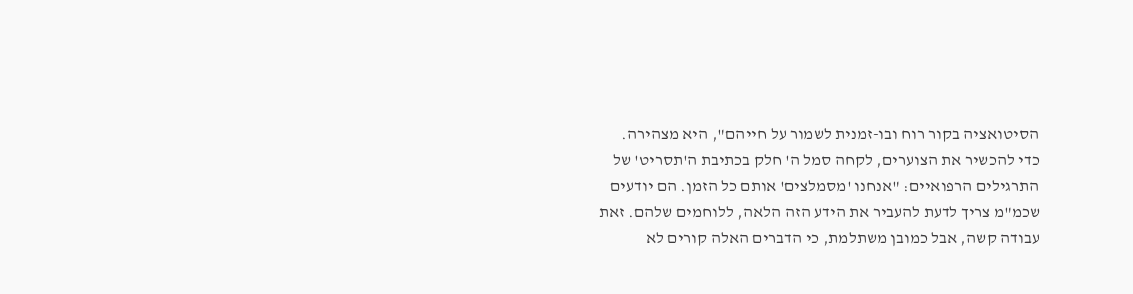הסיטואציה בקור רוח ובו-זמנית לשמור על חייהם", היא מצהירה.
כדי להכשיר את הצוערים, לקחה סמל ה' חלק בכתיבת ה'תסריט' של התרגילים הרפואיים: "אנחנו 'מסמלצים' אותם כל הזמן. הם יודעים שכמ"מ צריך לדעת להעביר את הידע הזה הלאה, ללוחמים שלהם. זאת עבודה קשה, אבל כמובן משתלמת, כי הדברים האלה קורים לא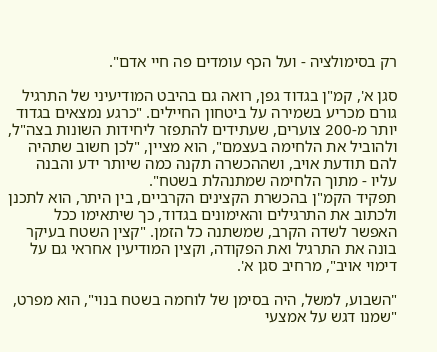רק בסימולציה - ועל הכף עומדים פה חיי אדם".

סגן א', קמ"ן בגדוד גפן, רואה גם בהיבט המודיעיני של התרגיל גורם מכריע בשמירה על ביטחון החיילים. "כרגע נמצאים בגדוד יותר מ-200 צוערים, שעתידים להתפזר ליחידות השונות בצה"ל, ולהוביל את הלחימה בעצמם", הוא מציין, "לכן חשוב שתהיה להם תודעת אויב, ושההכשרה תקנה כמה שיותר ידע והבנה עליו - מתוך הלחימה שמתנהלת בשטח".
תפקיד הקמ"ן בהכשרת הקצינים הקרביים, בין היתר, הוא לתכנן ולכתוב את התרגילים והאימונים בגדוד, כך שיתאימו ככל האפשר לשדה הקרב, שמשתנה כל הזמן. "קצין השטח בעיקר בונה את התרגיל ואת הפקודה, וקצין המודיעין אחראי גם על דימוי אויב", מרחיב סגן א'.

"השבוע, למשל, היה בסימן של לוחמה בשטח בנוי", הוא מפרט, "שמנו דגש על אמצעי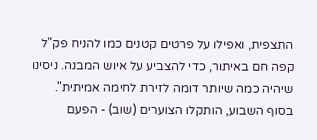התצפית, ואפילו על פרטים קטנים כמו להניח פק"ל קפה חם באיתור, כדי להצביע על איוש המבנה. ניסינו שיהיה כמה שיותר דומה לזירת לחימה אמיתית".
בסוף השבוע, הותקלו הצוערים (שוב) - הפעם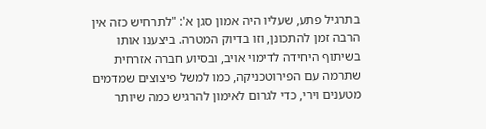בתרגיל פתע, שעליו היה אמון סגן א': "לתרחיש כזה אין הרבה זמן להתכונן, וזו בדיוק המטרה. ביצענו אותו בשיתוף היחידה לדימוי אויב, ובסיוע חברה אזרחית שתרמה עם הפירוטכניקה, כמו למשל פיצוצים שמדמים מטענים וירי, כדי לגרום לאימון להרגיש כמה שיותר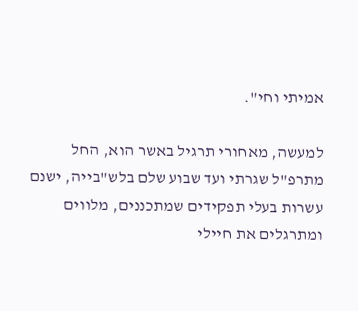אמיתי וחי".

למעשה, מאחורי תרגיל באשר הוא, החל מתרפ"ל שגרתי ועד שבוע שלם בלש"בייה, ישנם עשרות בעלי תפקידים שמתכננים, מלווים ומתרגלים את חיילי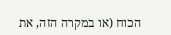הכוח (או במקרה הזה, את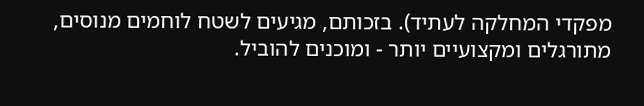מפקדי המחלקה לעתיד). בזכותם, מגיעים לשטח לוחמים מנוסים, מתורגלים ומקצועיים יותר - ומוכנים להוביל.